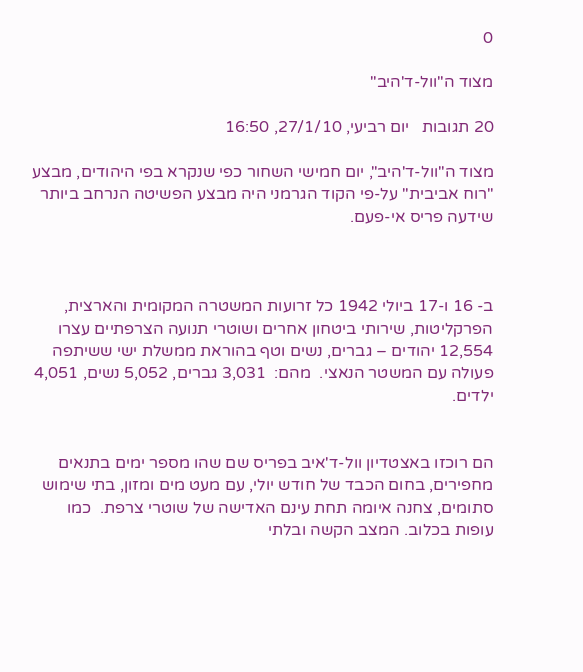0

מצוד ה"וול-ד'היב"

20 תגובות   יום רביעי, 27/1/10, 16:50

מצוד ה"וול-ד'היב", יום חמישי השחור כפי שנקרא בפי היהודים, מבצע "רוח אביבית" על-פי הקוד הגרמני היה מבצע הפשיטה הנרחב ביותר שידעה פריס אי-פעם.



ב- 16 ו-17 ביולי 1942 כל זרועות המשטרה המקומית והארצית, הפרקליטות, שירותי ביטחון אחרים ושוטרי תנועה הצרפתיים עצרו 12,554 יהודים – גברים, נשים וטף בהוראת ממשלת ישי ששיתפה פעולה עם המשטר הנאצי.  מהם:  3,031 גברים, 5,052 נשים, 4,051 ילדים.


הם רוכזו באצטדיון וול-ד'איב בפריס שם שהו מספר ימים בתנאים מחפירים, בחום הכבד של חודש יולי, עם מעט מים ומזון, בתי שימוש סתומים, צחנה איומה תחת עינם האדישה של שוטרי צרפת.  כמו עופות בכלוב. המצב הקשה ובלתי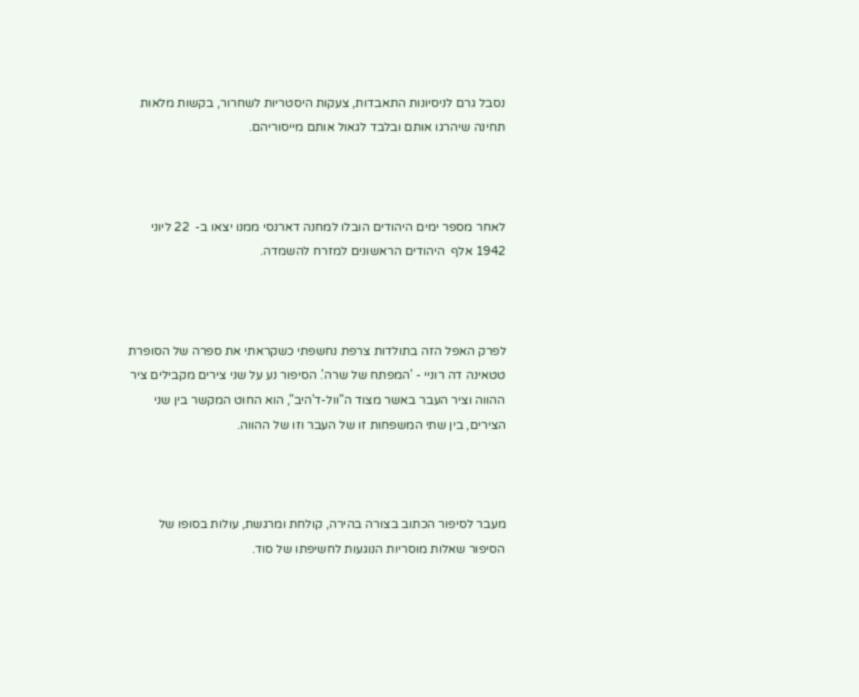נסבל גרם לניסיונות התאבדות, צעקות היסטריות לשחרור, בקשות מלאות תחינה שיהרגו אותם ובלבד לגאול אותם מייסוריהם.



לאחר מספר ימים היהודים הובלו למחנה דארנסי ממנו יצאו ב-  22 ליוני 1942 אלף  היהודים הראשונים למזרח להשמדה.



לפרק האפל הזה בתולדות צרפת נחשפתי כשקראתי את ספרה של הסופרת טטאינה דה רוניי - 'המפתח של שרה'. הסיפור נע על שני צירים מקבילים ציר ההווה וציר העבר באשר מצוד ה"וול-ד'היב", הוא החוט המקשר בין שני הצירים, בין שתי המשפחות זו של העבר וזו של ההווה.



מעבר לסיפור הכתוב בצורה בהירה, קולחת ומרגשת, עולות בסופו של הסיפור שאלות מוסריות הנוגעות לחשיפתו של סוד.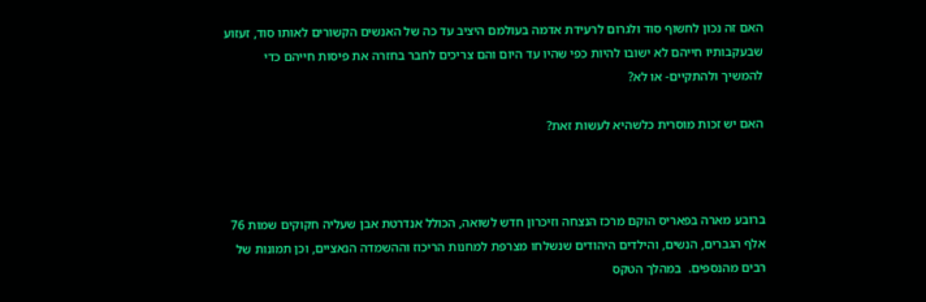האם זה נכון לחשוף סוד ולגרום לרעידת אדמה בעולמם היציב עד כה של האנשים הקשורים לאותו סוד, זעזוע שבעקבותיו חייהם לא ישובו להיות כפי שהיו עד היום והם צריכים לחבר בחזרה את פיסות חייהם כדי להמשיך ולהתקיים- או לא?

האם יש זכות מוסרית כלשהיא לעשות זאת?



ברובע מארה בפאריס הוקם מרכז הנצחה וזיכרון חדש לשואה, הכולל אנדרטת אבן שעליה חקוקים שמות 76 אלף הגברים, הנשים, והילדים היהודים שנשלחו מצרפת למחנות הריכוז וההשמדה הנאציים, וכן תמונות של רבים מהנספים.  במהלך הטקס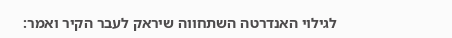לגילוי האנדרטה השתחווה שיראק לעבר הקיר ואמר: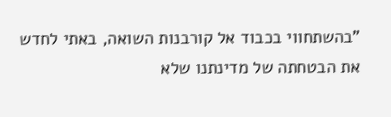"בהשתחווי בכבוד אל קורבנות השואה, באתי לחדש את הבטחתה של מדינתנו שלא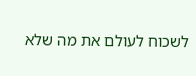לשכוח לעולם את מה שלא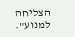הצליחה למנוע".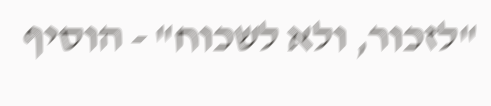"לזכור, ולא לשכוח" - הוסיף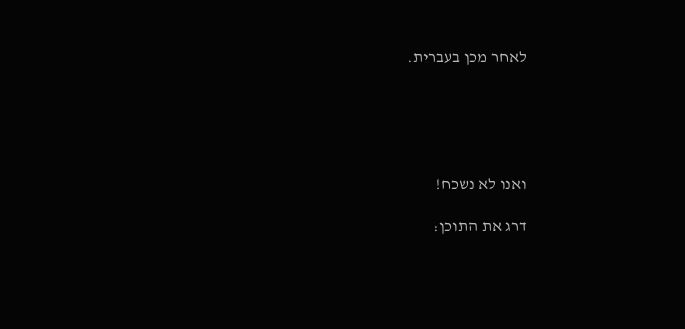לאחר מכן בעברית.





ואנו לא נשכח!

דרג את התוכן: